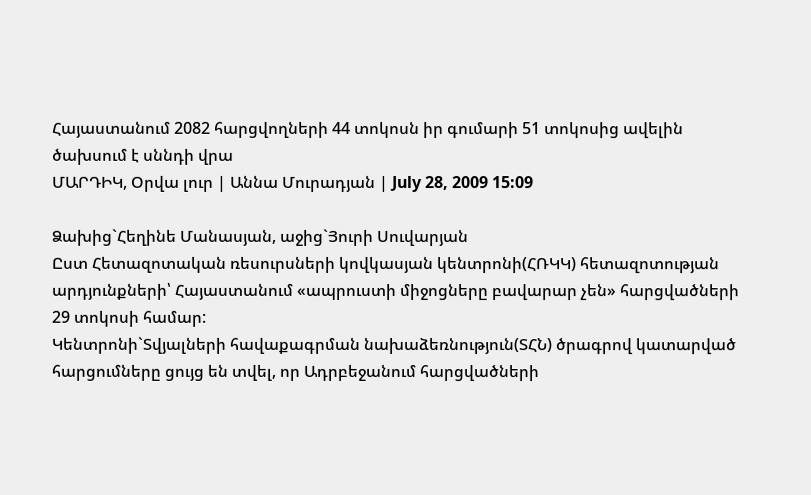Հայաստանում 2082 հարցվողների 44 տոկոսն իր գումարի 51 տոկոսից ավելին ծախսում է սննդի վրա
ՄԱՐԴԻԿ, Օրվա լուր | Աննա Մուրադյան | July 28, 2009 15:09

Ձախից`Հեղինե Մանասյան, աջից`Յուրի Սուվարյան
Ըստ Հետազոտական ռեսուրսների կովկասյան կենտրոնի(ՀՌԿԿ) հետազոտության արդյունքների՝ Հայաստանում «ապրուստի միջոցները բավարար չեն» հարցվածների 29 տոկոսի համար:
Կենտրոնի`Տվյալների հավաքագրման նախաձեռնություն(ՏՀՆ) ծրագրով կատարված հարցումները ցույց են տվել, որ Ադրբեջանում հարցվածների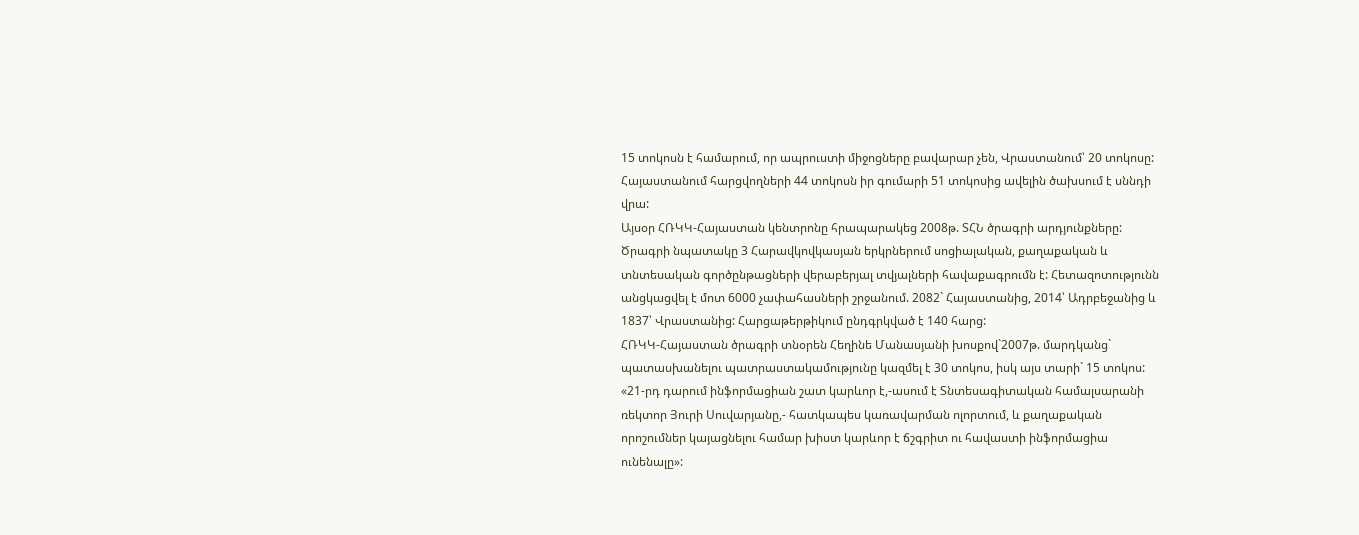15 տոկոսն է համարում, որ ապրուստի միջոցները բավարար չեն, Վրաստանում՝ 20 տոկոսը:
Հայաստանում հարցվողների 44 տոկոսն իր գումարի 51 տոկոսից ավելին ծախսում է սննդի վրա:
Այսօր ՀՌԿԿ-Հայաստան կենտրոնը հրապարակեց 2008թ. ՏՀՆ ծրագրի արդյունքները: Ծրագրի նպատակը 3 Հարավկովկասյան երկրներում սոցիալական, քաղաքական և տնտեսական գործընթացների վերաբերյալ տվյալների հավաքագրումն է: Հետազոտությունն անցկացվել է մոտ 6000 չափահասների շրջանում. 2082` Հայաստանից, 2014՝ Ադրբեջանից և 1837՝ Վրաստանից: Հարցաթերթիկում ընդգրկված է 140 հարց:
ՀՌԿԿ-Հայաստան ծրագրի տնօրեն Հեղինե Մանասյանի խոսքով`2007թ. մարդկանց` պատասխանելու պատրաստակամությունը կազմել է 30 տոկոս, իսկ այս տարի` 15 տոկոս:
«21-րդ դարում ինֆորմացիան շատ կարևոր է,-ասում է Տնտեսագիտական համալսարանի ռեկտոր Յուրի Սուվարյանը,- հատկապես կառավարման ոլորտում, և քաղաքական որոշումներ կայացնելու համար խիստ կարևոր է ճշգրիտ ու հավաստի ինֆորմացիա ունենալը»: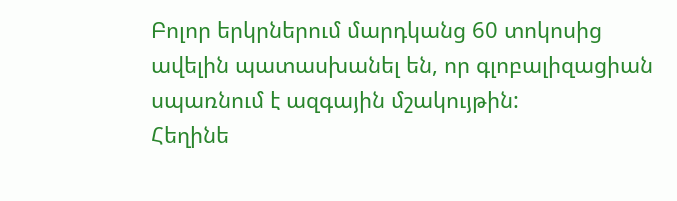Բոլոր երկրներում մարդկանց 60 տոկոսից ավելին պատասխանել են, որ գլոբալիզացիան սպառնում է ազգային մշակույթին:
Հեղինե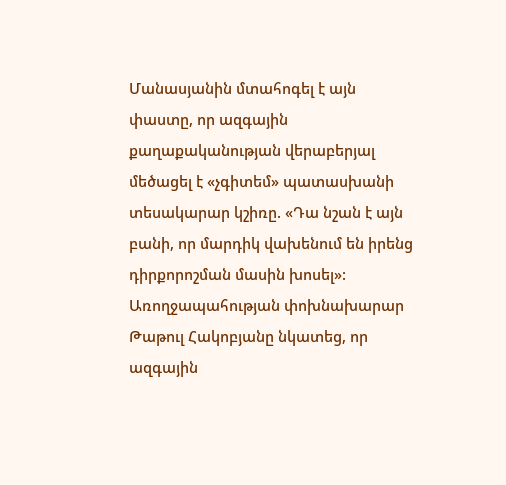Մանասյանին մտահոգել է այն փաստը, որ ազգային քաղաքականության վերաբերյալ մեծացել է «չգիտեմ» պատասխանի տեսակարար կշիռը. «Դա նշան է այն բանի, որ մարդիկ վախենում են իրենց դիրքորոշման մասին խոսել»:
Առողջապահության փոխնախարար Թաթուլ Հակոբյանը նկատեց, որ ազգային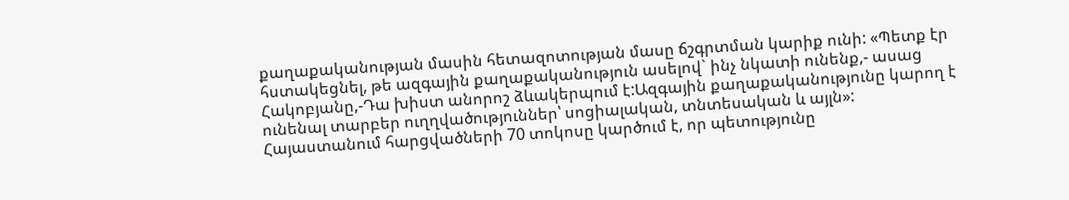քաղաքականության մասին հետազոտության մասը ճշգրտման կարիք ունի: «Պետք էր հստակեցնել, թե ազգային քաղաքականություն ասելով` ինչ նկատի ունենք,- ասաց Հակոբյանը,-Դա խիստ անորոշ ձևակերպում է:Ազգային քաղաքականությունը կարող է ունենալ տարբեր ուղղվածություններ՝ սոցիալական, տնտեսական և այլն»:
Հայաստանում հարցվածների 70 տոկոսը կարծում է, որ պետությունը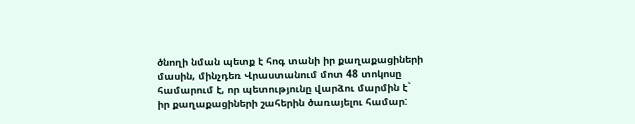ծնողի նման պետք է հոգ տանի իր քաղաքացիների մասին, մինչդեռ Վրաստանում մոտ 48 տոկոսը համարում է, որ պետությունը վարձու մարմին է` իր քաղաքացիների շահերին ծառայելու համար: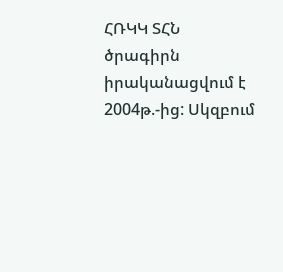ՀՌԿԿ ՏՀՆ ծրագիրն իրականացվում է 2004թ.-ից: Սկզբում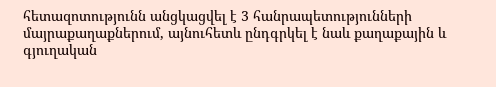հետազոտությունն անցկացվել է 3 հանրապետությունների մայրաքաղաքներում, այնուհետև ընդգրկել է նաև քաղաքային և գյուղական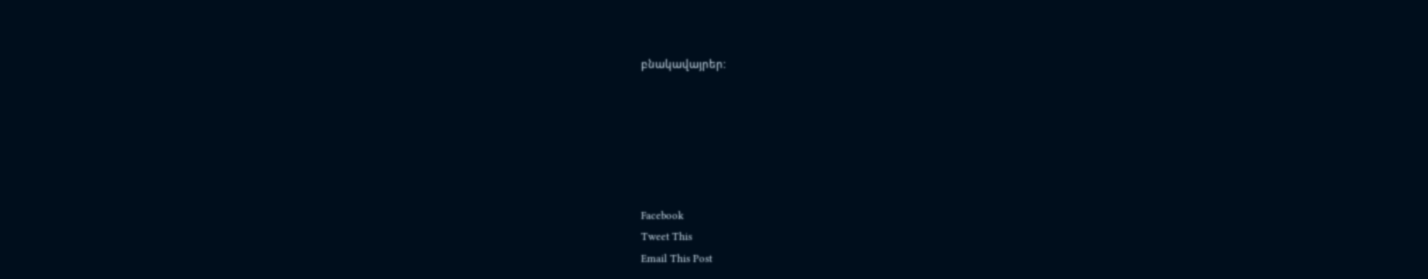բնակավայրեր:






Facebook
Tweet This
Email This Post